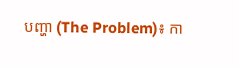បញ្ហា (The Problem)៖ កា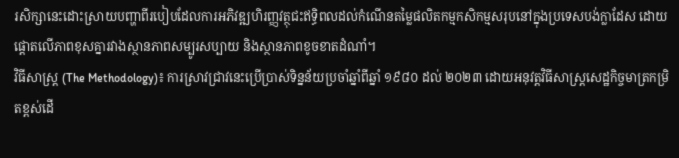រសិក្សានេះដោះស្រាយបញ្ហាពីរបៀបដែលការអភិវឌ្ឍហិរញ្ញវត្ថុជះឥទ្ធិពលដល់កំណើនតម្លៃផលិតកម្មកសិកម្មសរុបនៅក្នុងប្រទេសបង់ក្លាដែស ដោយផ្តោតលើភាពខុសគ្នារវាងស្ថានភាពសម្បូរសប្បាយ និងស្ថានភាពខូចខាតដំណាំ។
វិធីសាស្ត្រ (The Methodology)៖ ការស្រាវជ្រាវនេះប្រើប្រាស់ទិន្នន័យប្រចាំឆ្នាំពីឆ្នាំ ១៩៨០ ដល់ ២០២៣ ដោយអនុវត្តវិធីសាស្ត្រសេដ្ឋកិច្ចមាត្រកម្រិតខ្ពស់ដើ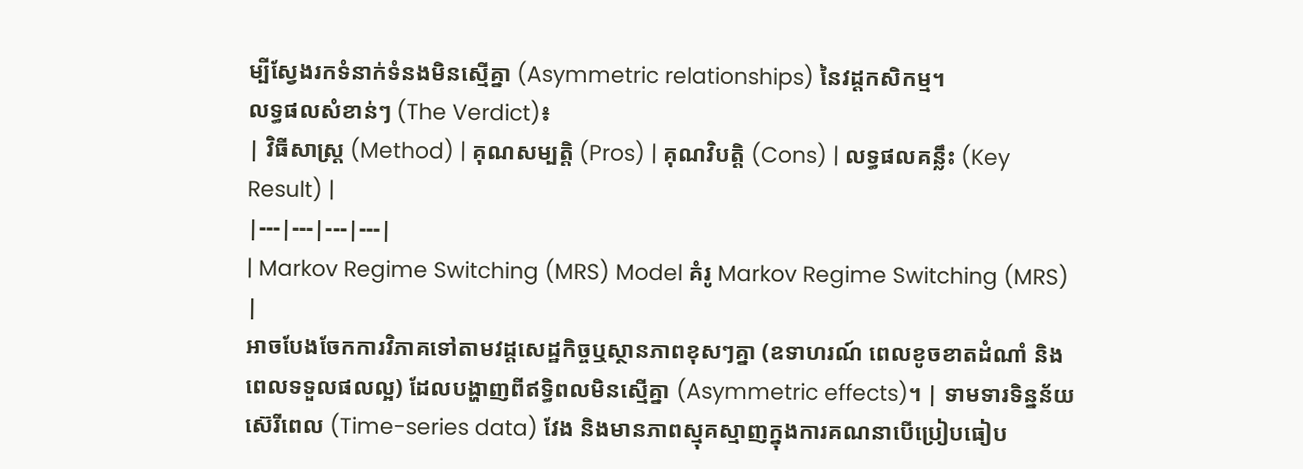ម្បីស្វែងរកទំនាក់ទំនងមិនស្មើគ្នា (Asymmetric relationships) នៃវដ្តកសិកម្ម។
លទ្ធផលសំខាន់ៗ (The Verdict)៖
| វិធីសាស្ត្រ (Method) | គុណសម្បត្តិ (Pros) | គុណវិបត្តិ (Cons) | លទ្ធផលគន្លឹះ (Key Result) |
|---|---|---|---|
| Markov Regime Switching (MRS) Model គំរូ Markov Regime Switching (MRS) |
អាចបែងចែកការវិភាគទៅតាមវដ្តសេដ្ឋកិច្ចឬស្ថានភាពខុសៗគ្នា (ឧទាហរណ៍ ពេលខូចខាតដំណាំ និងពេលទទួលផលល្អ) ដែលបង្ហាញពីឥទ្ធិពលមិនស្មើគ្នា (Asymmetric effects)។ | ទាមទារទិន្នន័យស៊េរីពេល (Time-series data) វែង និងមានភាពស្មុគស្មាញក្នុងការគណនាបើប្រៀបធៀប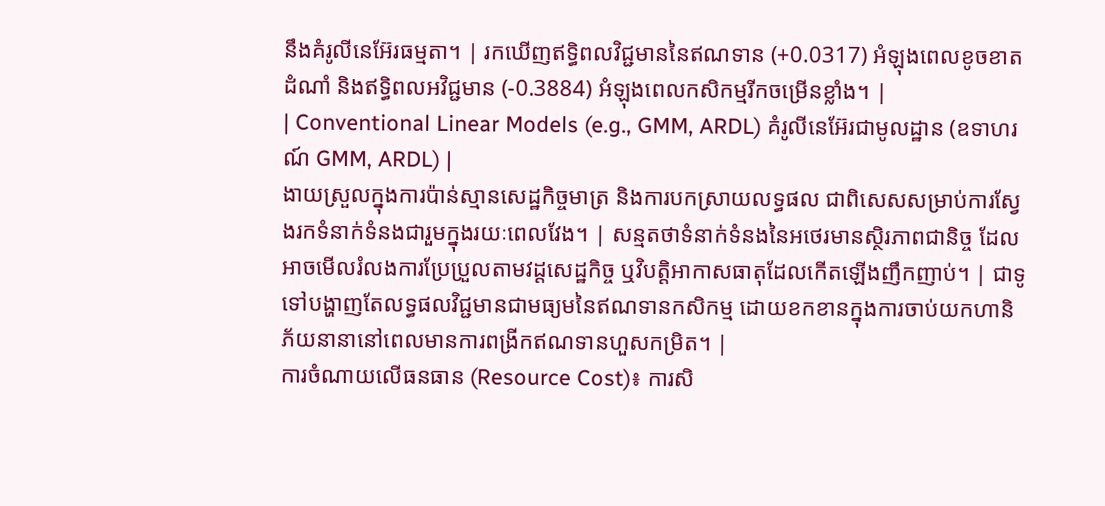នឹងគំរូលីនេអ៊ែរធម្មតា។ | រកឃើញឥទ្ធិពលវិជ្ជមាននៃឥណទាន (+0.0317) អំឡុងពេលខូចខាតដំណាំ និងឥទ្ធិពលអវិជ្ជមាន (-0.3884) អំឡុងពេលកសិកម្មរីកចម្រើនខ្លាំង។ |
| Conventional Linear Models (e.g., GMM, ARDL) គំរូលីនេអ៊ែរជាមូលដ្ឋាន (ឧទាហរណ៍ GMM, ARDL) |
ងាយស្រួលក្នុងការប៉ាន់ស្មានសេដ្ឋកិច្ចមាត្រ និងការបកស្រាយលទ្ធផល ជាពិសេសសម្រាប់ការស្វែងរកទំនាក់ទំនងជារួមក្នុងរយៈពេលវែង។ | សន្មតថាទំនាក់ទំនងនៃអថេរមានស្ថិរភាពជានិច្ច ដែលអាចមើលរំលងការប្រែប្រួលតាមវដ្តសេដ្ឋកិច្ច ឬវិបត្តិអាកាសធាតុដែលកើតឡើងញឹកញាប់។ | ជាទូទៅបង្ហាញតែលទ្ធផលវិជ្ជមានជាមធ្យមនៃឥណទានកសិកម្ម ដោយខកខានក្នុងការចាប់យកហានិភ័យនានានៅពេលមានការពង្រីកឥណទានហួសកម្រិត។ |
ការចំណាយលើធនធាន (Resource Cost)៖ ការសិ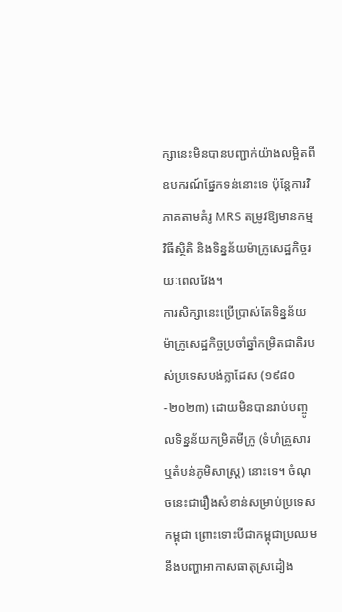ក្សានេះមិនបានបញ្ជាក់យ៉ាងលម្អិតពីឧបករណ៍ផ្នែកទន់នោះទេ ប៉ុន្តែការវិភាគតាមគំរូ MRS តម្រូវឱ្យមានកម្មវិធីស្ថិតិ និងទិន្នន័យម៉ាក្រូសេដ្ឋកិច្ចរយៈពេលវែង។
ការសិក្សានេះប្រើប្រាស់តែទិន្នន័យម៉ាក្រូសេដ្ឋកិច្ចប្រចាំឆ្នាំកម្រិតជាតិរបស់ប្រទេសបង់ក្លាដែស (១៩៨០-២០២៣) ដោយមិនបានរាប់បញ្ចូលទិន្នន័យកម្រិតមីក្រូ (ទំហំគ្រួសារ ឬតំបន់ភូមិសាស្រ្ត) នោះទេ។ ចំណុចនេះជារឿងសំខាន់សម្រាប់ប្រទេសកម្ពុជា ព្រោះទោះបីជាកម្ពុជាប្រឈមនឹងបញ្ហាអាកាសធាតុស្រដៀង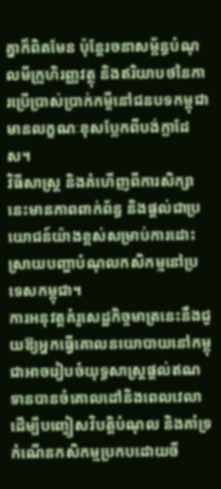គ្នាក៏ពិតមែន ប៉ុន្តែរចនាសម្ព័ន្ធបំណុលមីក្រូហិរញ្ញវត្ថុ និងឥរិយាបថនៃការប្រើប្រាស់ប្រាក់កម្ចីនៅជនបទកម្ពុជាមានលក្ខណៈខុសប្លែកពីបង់ក្លាដែស។
វិធីសាស្រ្ត និងគំហើញពីការសិក្សានេះមានភាពពាក់ព័ន្ធ និងផ្តល់ជាប្រយោជន៍យ៉ាងខ្ពស់សម្រាប់ការដោះស្រាយបញ្ហាបំណុលកសិកម្មនៅប្រទេសកម្ពុជា។
ការអនុវត្តគំរូសេដ្ឋកិច្ចមាត្រនេះនឹងជួយឱ្យអ្នកធ្វើគោលនយោបាយនៅកម្ពុជាអាចរៀបចំយុទ្ធសាស្រ្តផ្តល់ឥណទានបានចំគោលដៅនិងពេលវេលា ដើម្បីបញ្ចៀសវិបត្តិបំណុល និងគាំទ្រកំណើនកសិកម្មប្រកបដោយចី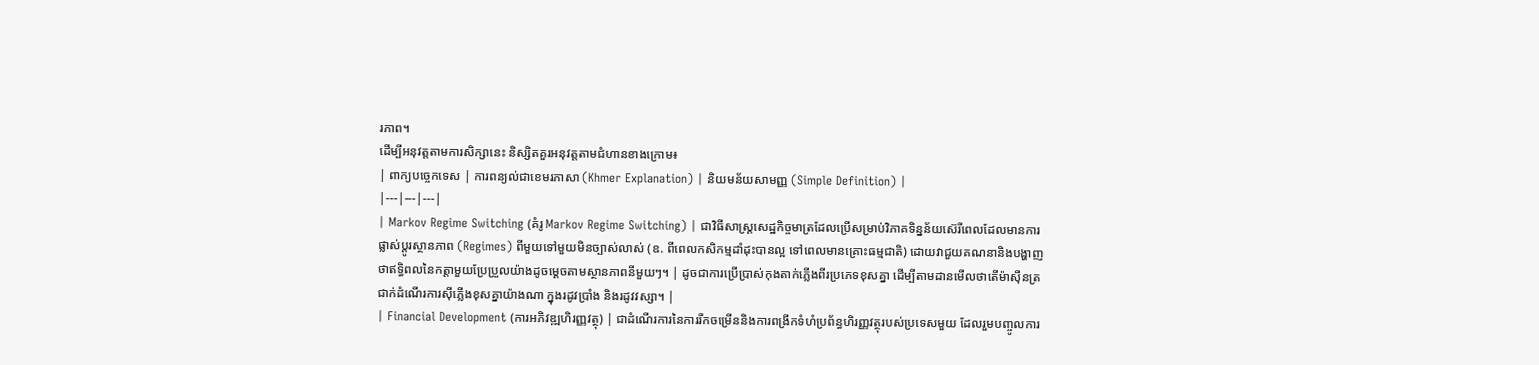រភាព។
ដើម្បីអនុវត្តតាមការសិក្សានេះ និស្សិតគួរអនុវត្តតាមជំហានខាងក្រោម៖
| ពាក្យបច្ចេកទេស | ការពន្យល់ជាខេមរភាសា (Khmer Explanation) | និយមន័យសាមញ្ញ (Simple Definition) |
|---|---|---|
| Markov Regime Switching (គំរូ Markov Regime Switching) | ជាវិធីសាស្ត្រសេដ្ឋកិច្ចមាត្រដែលប្រើសម្រាប់វិភាគទិន្នន័យស៊េរីពេលដែលមានការផ្លាស់ប្តូរស្ថានភាព (Regimes) ពីមួយទៅមួយមិនច្បាស់លាស់ (ឧ. ពីពេលកសិកម្មដាំដុះបានល្អ ទៅពេលមានគ្រោះធម្មជាតិ) ដោយវាជួយគណនានិងបង្ហាញថាឥទ្ធិពលនៃកត្តាមួយប្រែប្រួលយ៉ាងដូចម្តេចតាមស្ថានភាពនីមួយៗ។ | ដូចជាការប្រើប្រាស់កុងតាក់ភ្លើងពីរប្រភេទខុសគ្នា ដើម្បីតាមដានមើលថាតើម៉ាស៊ីនត្រជាក់ដំណើរការស៊ីភ្លើងខុសគ្នាយ៉ាងណា ក្នុងរដូវប្រាំង និងរដូវវស្សា។ |
| Financial Development (ការអភិវឌ្ឍហិរញ្ញវត្ថុ) | ជាដំណើរការនៃការរីកចម្រើននិងការពង្រីកទំហំប្រព័ន្ធហិរញ្ញវត្ថុរបស់ប្រទេសមួយ ដែលរួមបញ្ចូលការ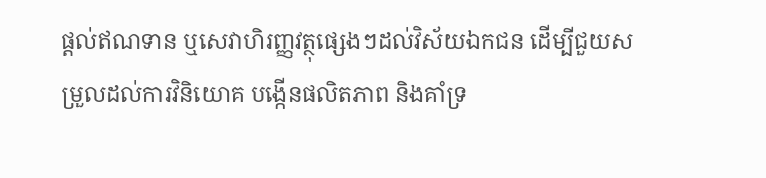ផ្តល់ឥណទាន ឬសេវាហិរញ្ញវត្ថុផ្សេងៗដល់វិស័យឯកជន ដើម្បីជួយសម្រួលដល់ការវិនិយោគ បង្កើនផលិតភាព និងគាំទ្រ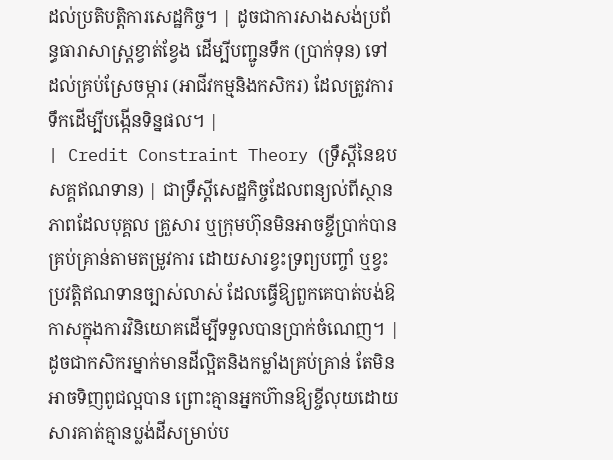ដល់ប្រតិបត្តិការសេដ្ឋកិច្ច។ | ដូចជាការសាងសង់ប្រព័ន្ធធារាសាស្ត្រខ្វាត់ខ្វែង ដើម្បីបញ្ជូនទឹក (ប្រាក់ទុន) ទៅដល់គ្រប់ស្រែចម្ការ (អាជីវកម្មនិងកសិករ) ដែលត្រូវការទឹកដើម្បីបង្កើនទិន្នផល។ |
| Credit Constraint Theory (ទ្រឹស្តីនៃឧបសគ្គឥណទាន) | ជាទ្រឹស្តីសេដ្ឋកិច្ចដែលពន្យល់ពីស្ថានភាពដែលបុគ្គល គ្រួសារ ឬក្រុមហ៊ុនមិនអាចខ្ចីប្រាក់បានគ្រប់គ្រាន់តាមតម្រូវការ ដោយសារខ្វះទ្រព្យបញ្ចាំ ឬខ្វះប្រវត្តិឥណទានច្បាស់លាស់ ដែលធ្វើឱ្យពួកគេបាត់បង់ឱកាសក្នុងការវិនិយោគដើម្បីទទួលបានប្រាក់ចំណេញ។ | ដូចជាកសិករម្នាក់មានដីល្អិតនិងកម្លាំងគ្រប់គ្រាន់ តែមិនអាចទិញពូជល្អបាន ព្រោះគ្មានអ្នកហ៊ានឱ្យខ្ចីលុយដោយសារគាត់គ្មានប្លង់ដីសម្រាប់ប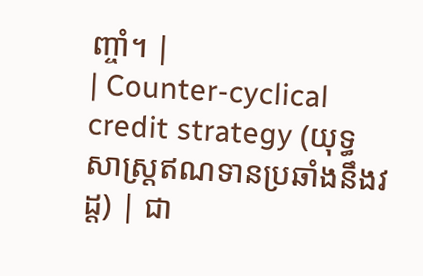ញ្ចាំ។ |
| Counter-cyclical credit strategy (យុទ្ធសាស្ត្រឥណទានប្រឆាំងនឹងវដ្ត) | ជា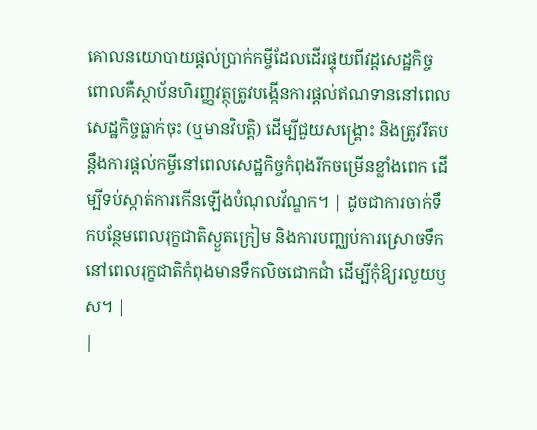គោលនយោបាយផ្តល់ប្រាក់កម្ចីដែលដើរផ្ទុយពីវដ្តសេដ្ឋកិច្ច ពោលគឺស្ថាប័នហិរញ្ញវត្ថុត្រូវបង្កើនការផ្តល់ឥណទាននៅពេលសេដ្ឋកិច្ចធ្លាក់ចុះ (ឬមានវិបត្តិ) ដើម្បីជួយសង្គ្រោះ និងត្រូវរឹតបន្តឹងការផ្តល់កម្ចីនៅពេលសេដ្ឋកិច្ចកំពុងរីកចម្រើនខ្លាំងពេក ដើម្បីទប់ស្កាត់ការកើនឡើងបំណុលវ័ណ្ឌក។ | ដូចជាការចាក់ទឹកបន្ថែមពេលរុក្ខជាតិស្ងួតក្រៀម និងការបញ្ឈប់ការស្រោចទឹកនៅពេលរុក្ខជាតិកំពុងមានទឹកលិចជោកជាំ ដើម្បីកុំឱ្យរលួយឫស។ |
|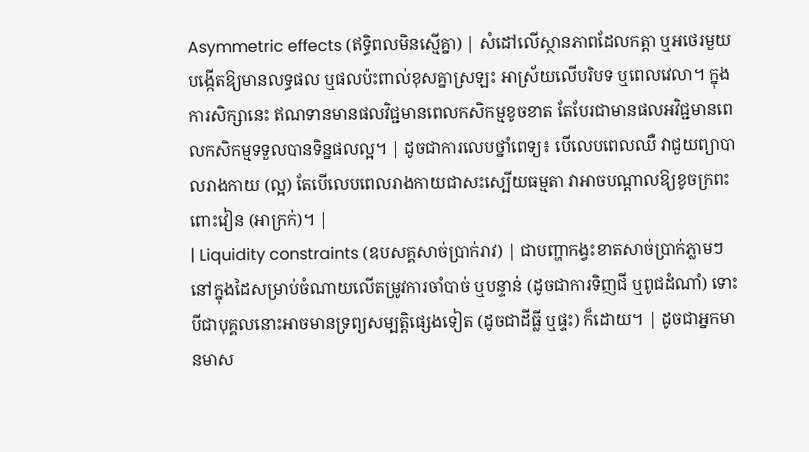Asymmetric effects (ឥទ្ធិពលមិនស្មើគ្នា) | សំដៅលើស្ថានភាពដែលកត្តា ឬអថេរមួយបង្កើតឱ្យមានលទ្ធផល ឬផលប៉ះពាល់ខុសគ្នាស្រឡះ អាស្រ័យលើបរិបទ ឬពេលវេលា។ ក្នុងការសិក្សានេះ ឥណទានមានផលវិជ្ជមានពេលកសិកម្មខូចខាត តែបែរជាមានផលអវិជ្ជមានពេលកសិកម្មទទួលបានទិន្នផលល្អ។ | ដូចជាការលេបថ្នាំពេទ្យ៖ បើលេបពេលឈឺ វាជួយព្យាបាលរាងកាយ (ល្អ) តែបើលេបពេលរាងកាយជាសះស្បើយធម្មតា វាអាចបណ្តាលឱ្យខូចក្រពះពោះវៀន (អាក្រក់)។ |
| Liquidity constraints (ឧបសគ្គសាច់ប្រាក់រាវ) | ជាបញ្ហាកង្វះខាតសាច់ប្រាក់ភ្លាមៗនៅក្នុងដៃសម្រាប់ចំណាយលើតម្រូវការចាំបាច់ ឬបន្ទាន់ (ដូចជាការទិញជី ឬពូជដំណាំ) ទោះបីជាបុគ្គលនោះអាចមានទ្រព្យសម្បត្តិផ្សេងទៀត (ដូចជាដីធ្លី ឬផ្ទះ) ក៏ដោយ។ | ដូចជាអ្នកមានមាស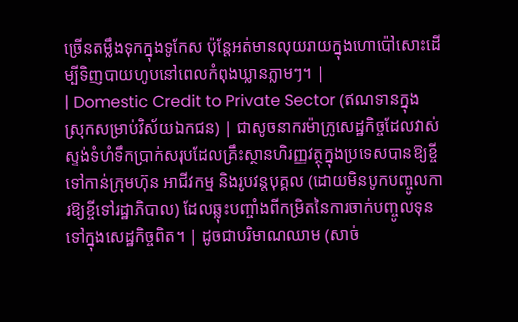ច្រើនតម្លឹងទុកក្នុងទូកែស ប៉ុន្តែអត់មានលុយរាយក្នុងហោប៉ៅសោះដើម្បីទិញបាយហូបនៅពេលកំពុងឃ្លានភ្លាមៗ។ |
| Domestic Credit to Private Sector (ឥណទានក្នុងស្រុកសម្រាប់វិស័យឯកជន) | ជាសូចនាករម៉ាក្រូសេដ្ឋកិច្ចដែលវាស់ស្ទង់ទំហំទឹកប្រាក់សរុបដែលគ្រឹះស្ថានហិរញ្ញវត្ថុក្នុងប្រទេសបានឱ្យខ្ចីទៅកាន់ក្រុមហ៊ុន អាជីវកម្ម និងរូបវន្តបុគ្គល (ដោយមិនបូកបញ្ចូលការឱ្យខ្ចីទៅរដ្ឋាភិបាល) ដែលឆ្លុះបញ្ចាំងពីកម្រិតនៃការចាក់បញ្ចូលទុនទៅក្នុងសេដ្ឋកិច្ចពិត។ | ដូចជាបរិមាណឈាម (សាច់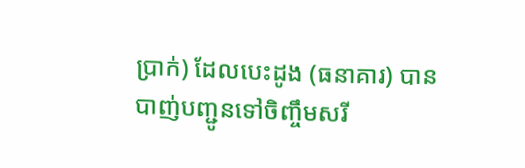ប្រាក់) ដែលបេះដូង (ធនាគារ) បានបាញ់បញ្ជូនទៅចិញ្ចឹមសរី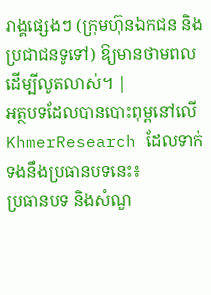រាង្គផ្សេងៗ (ក្រុមហ៊ុនឯកជន និងប្រជាជនទូទៅ) ឱ្យមានថាមពលដើម្បីលូតលាស់។ |
អត្ថបទដែលបានបោះពុម្ពនៅលើ KhmerResearch ដែលទាក់ទងនឹងប្រធានបទនេះ៖
ប្រធានបទ និងសំណួ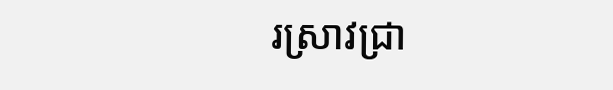រស្រាវជ្រា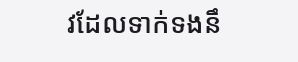វដែលទាក់ទងនឹ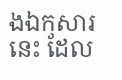ងឯកសារនេះ ដែល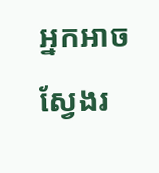អ្នកអាចស្វែងរ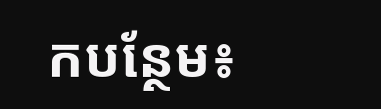កបន្ថែម៖